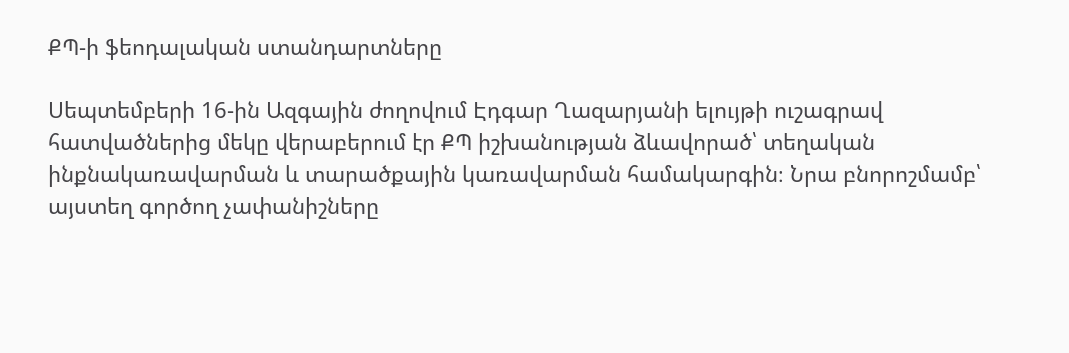ՔՊ-ի ֆեոդալական ստանդարտները

Սեպտեմբերի 16-ին Ազգային ժողովում Էդգար Ղազարյանի ելույթի ուշագրավ հատվածներից մեկը վերաբերում էր ՔՊ իշխանության ձևավորած՝ տեղական ինքնակառավարման և տարածքային կառավարման համակարգին։ Նրա բնորոշմամբ՝ այստեղ գործող չափանիշները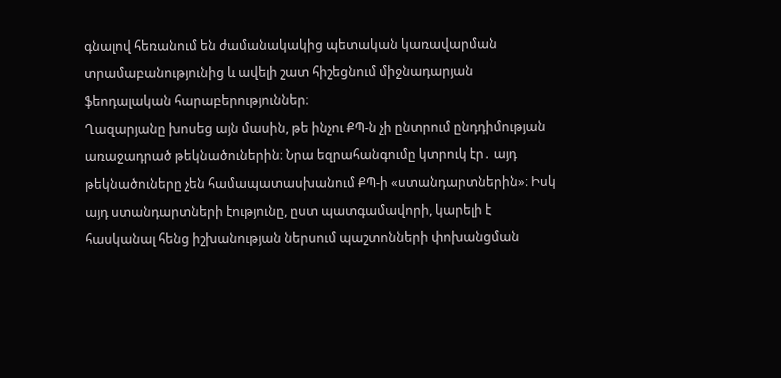գնալով հեռանում են ժամանակակից պետական կառավարման տրամաբանությունից և ավելի շատ հիշեցնում միջնադարյան ֆեոդալական հարաբերություններ։
Ղազարյանը խոսեց այն մասին, թե ինչու ՔՊ-ն չի ընտրում ընդդիմության առաջադրած թեկնածուներին։ Նրա եզրահանգումը կտրուկ էր․ այդ թեկնածուները չեն համապատասխանում ՔՊ-ի «ստանդարտներին»։ Իսկ այդ ստանդարտների էությունը, ըստ պատգամավորի, կարելի է հասկանալ հենց իշխանության ներսում պաշտոնների փոխանցման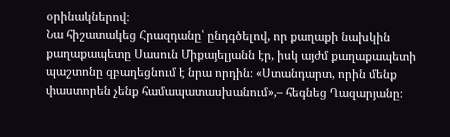օրինակներով։
Նա հիշատակեց Հրազդանը՝ ընդգծելով, որ քաղաքի նախկին քաղաքապետը Սասուն Միքայելյանն էր, իսկ այժմ քաղաքապետի պաշտոնը զբաղեցնում է նրա որդին։ «Ստանդարտ, որին մենք փաստորեն չենք համապատասխանում»,– հեգնեց Ղազարյանը։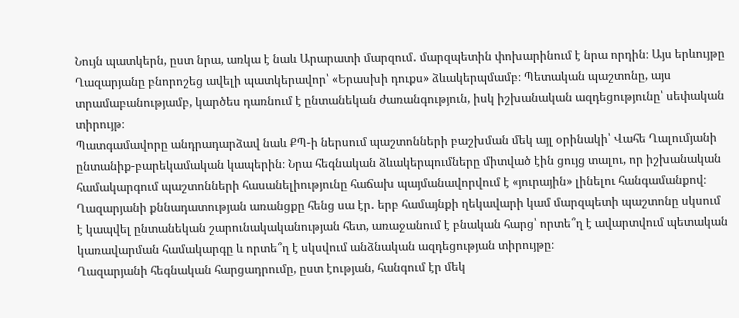Նույն պատկերն, ըստ նրա, առկա է նաև Արարատի մարզում․ մարզպետին փոխարինում է նրա որդին։ Այս երևույթը Ղազարյանը բնորոշեց ավելի պատկերավոր՝ «Երասխի դուքս» ձևակերպմամբ։ Պետական պաշտոնը, այս տրամաբանությամբ, կարծես դառնում է ընտանեկան ժառանգություն, իսկ իշխանական ազդեցությունը՝ սեփական տիրույթ։
Պատգամավորը անդրադարձավ նաև ՔՊ-ի ներսում պաշտոնների բաշխման մեկ այլ օրինակի՝ Վահե Ղալումյանի ընտանիք-բարեկամական կապերին։ Նրա հեգնական ձևակերպումները միտված էին ցույց տալու, որ իշխանական համակարգում պաշտոնների հասանելիությունը հաճախ պայմանավորվում է «յուրային» լինելու հանգամանքով։
Ղազարյանի քննադատության առանցքը հենց սա էր․ երբ համայնքի ղեկավարի կամ մարզպետի պաշտոնը սկսում է կապվել ընտանեկան շարունակականության հետ, առաջանում է բնական հարց՝ որտե՞ղ է ավարտվում պետական կառավարման համակարգը և որտե՞ղ է սկսվում անձնական ազդեցության տիրույթը։
Ղազարյանի հեգնական հարցադրումը, ըստ էության, հանգում էր մեկ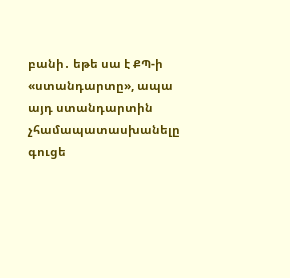բանի․ եթե սա է ՔՊ-ի «ստանդարտը», ապա այդ ստանդարտին չհամապատասխանելը գուցե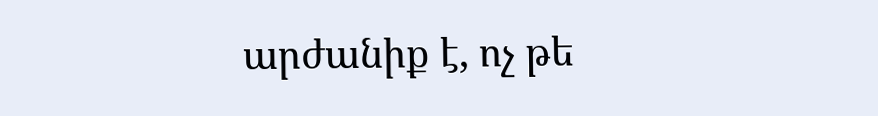արժանիք է, ոչ թե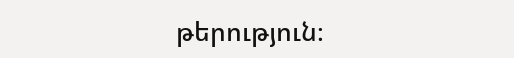թերություն։